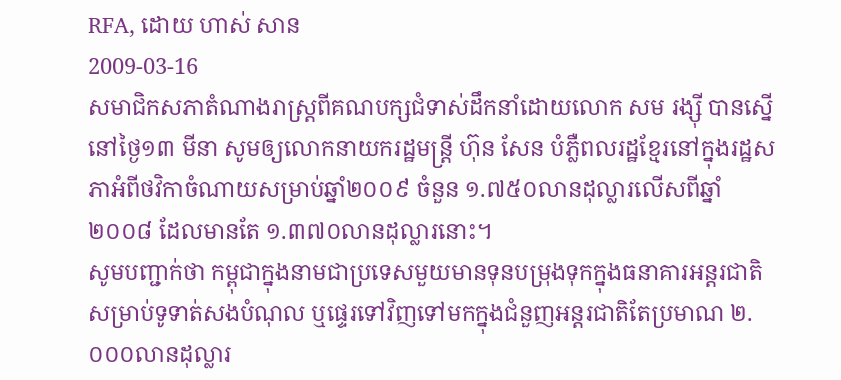RFA, ដោយ ហាស់ សាន
2009-03-16
សមាជិកសភាតំណាងរាស្រ្តពីគណបក្សជំទាស់ដឹកនាំដោយលោក សម រង្ស៊ី បានស្នើនៅថ្ងៃ១៣ មីនា សូមឲ្យលោកនាយករដ្ឋមន្រ្តី ហ៊ុន សែន បំភ្លឺពលរដ្ឋខ្មែរនៅក្នុងរដ្ឋសភាអំពីថវិកាចំណាយសម្រាប់ឆ្នាំ២០០៩ ចំនួន ១.៧៥០លានដុល្លារលើសពីឆ្នាំ២០០៨ ដែលមានតែ ១.៣៧០លានដុល្លារនោះ។
សូមបញ្ជាក់ថា កម្ពុជាក្នុងនាមជាប្រទេសមួយមានទុនបម្រុងទុកក្នុងធនាគារអន្តរជាតិសម្រាប់ទូទាត់សងបំណុល ឬផ្ទេរទៅវិញទៅមកក្នុងជំនួញអន្តរជាតិតែប្រមាណ ២.០០០លានដុល្លារ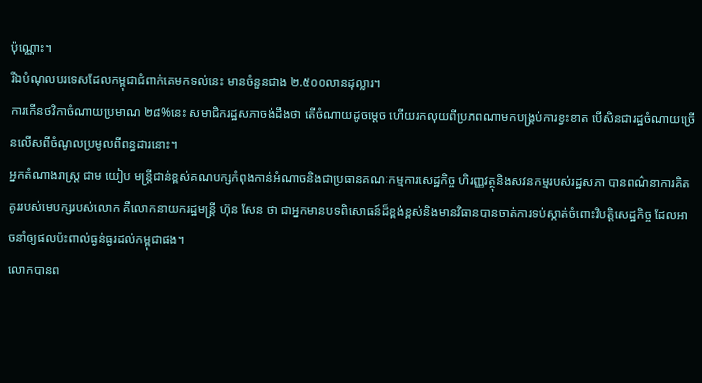ប៉ុណ្ណោះ។
រីឯបំណុលបរទេសដែលកម្ពុជាជំពាក់គេមកទល់នេះ មានចំនួនជាង ២.៥០០លានដុល្លារ។
ការកើនថវិកាចំណាយប្រមាណ ២៨%នេះ សមាជិករដ្ឋសភាចង់ដឹងថា តើចំណាយដូចម្តេច ហើយរកលុយពីប្រភពណាមកបង្រ្គប់ការខ្វះខាត បើសិនជារដ្ឋចំណាយច្រើនលើសពីចំណូលប្រមូលពីពន្ធដារនោះ។
អ្នកតំណាងរាស្រ្ត ជាម យៀប មន្រ្តីជាន់ខ្ពស់គណបក្សកំពុងកាន់អំណាចនិងជាប្រធានគណៈកម្មការសេដ្ឋកិច្ច ហិរញ្ញវត្ថុនិងសវនកម្មរបស់រដ្ឋសភា បានពណ៌នាការគិតគូររបស់មេបក្សរបស់លោក គឺលោកនាយករដ្ឋមន្រ្តី ហ៊ុន សែន ថា ជាអ្នកមានបទពិសោធន៍ដ៏ខ្ពង់ខ្ពស់និងមានវិធានបានចាត់ការទប់ស្កាត់ចំពោះវិបត្តិសេដ្ឋកិច្ច ដែលអាចនាំឲ្យផលប៉ះពាល់ធ្ងន់ធ្ងរដល់កម្ពុជាផង។
លោកបានព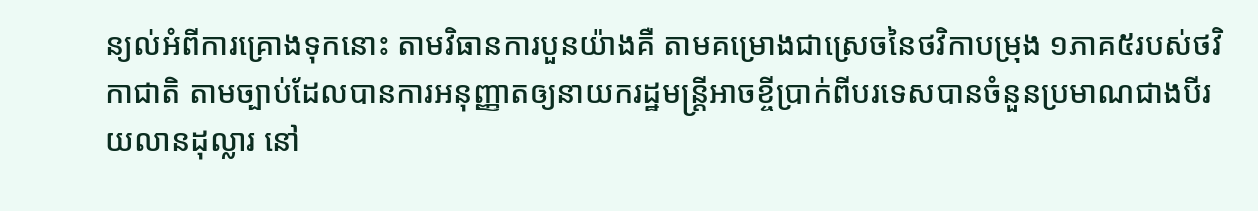ន្យល់អំពីការគ្រោងទុកនោះ តាមវិធានការបួនយ៉ាងគឺ តាមគម្រោងជាស្រេចនៃថវិកាបម្រុង ១ភាគ៥របស់ថវិកាជាតិ តាមច្បាប់ដែលបានការអនុញ្ញាតឲ្យនាយករដ្ឋមន្រ្តីអាចខ្ចីប្រាក់ពីបរទេសបានចំនួនប្រមាណជាងបីរយលានដុល្លារ នៅ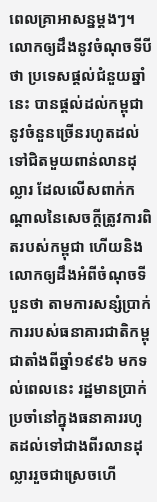ពេលគ្រាអាសន្នម្តងៗ។
លោកឲ្យដឹងនូវចំណុចទីបីថា ប្រទេសផ្តល់ជំនួយឆ្នាំនេះ បានផ្តល់ដល់កម្ពុជានូវចំនួនច្រើនរហូតដល់ទៅជិតមួយពាន់លានដុល្លារ ដែលលើសពាក់កណ្តាលនៃសេចក្តីត្រូវការពិតរបស់កម្ពុជា ហើយនិងលោកឲ្យដឹងអំពីចំណុចទីបួនថា តាមការសន្សំប្រាក់ការរបស់ធនាគារជាតិកម្ពុជាតាំងពីឆ្នាំ១៩៩៦ មកទល់ពេលនេះ រដ្ឋមានប្រាក់ប្រចាំនៅក្នុងធនាគាររហូតដល់ទៅជាងពីរលានដុល្លាររួចជាស្រេចហើ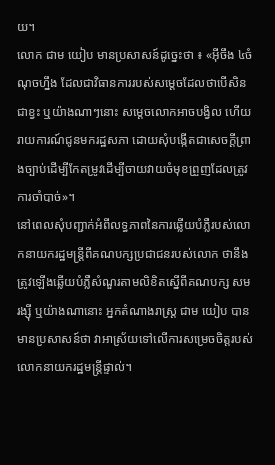យ។
លោក ជាម យៀប មានប្រសាសន៍ដូច្នេះថា ៖ «អ៊ីចឹង ៤ចំណុចហ្នឹង ដែលជាវិធានការរបស់សម្ដេចដែលថាបើសិនជាខ្វះ ឬយ៉ាងណាៗនោះ សម្ដេចលោកអាចបង្វិល ហើយរាយការណ៍ជូនមករដ្ឋសភា ដោយសុំបង្កើតជាសេចក្ដីព្រាងច្បាប់ដើម្បីកែតម្រូវដើម្បីចាយវាយចំមុខព្រួញដែលត្រូវការចាំបាច់»។
នៅពេលសុំបញ្ជាក់អំពីលទ្ធភាពនៃការឆ្លើយបំភ្លឺរបស់លោកនាយករដ្ឋមន្រ្តីពីគណបក្សប្រជាជនរបស់លោក ថានឹងត្រូវឡើងឆ្លើយបំភ្លឺសំណួរតាមលិខិតស្នើពីគណបក្ស សម រង្ស៊ី ឬយ៉ាងណានោះ អ្នកតំណាងរាស្រ្ត ជាម យៀប បានមានប្រសាសន៍ថា វាអាស្រ័យទៅលើការសម្រេចចិត្តរបស់លោកនាយករដ្ឋមន្រ្តីផ្ទាល់។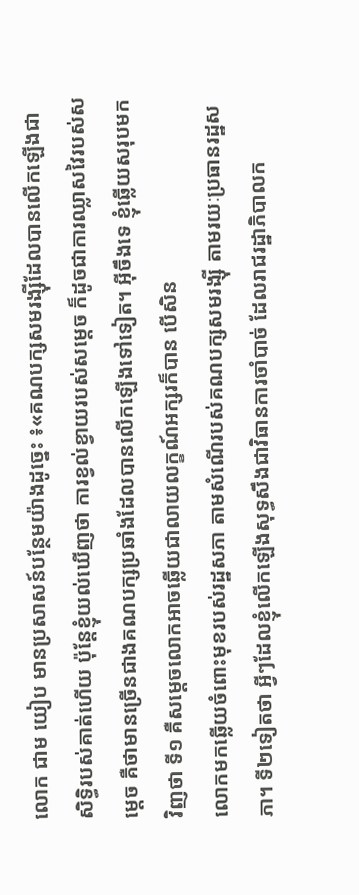លោក ជាម យៀប មានប្រសាសន៍បន្ថែមយ៉ាងដូច្នេះ ៖«គណបក្សសមរង្ស៊ីដែលបានលើកឡើងជាសិទ្ធិរបស់គាត់ហើយ ប៉ុន្តែខ្ញុំយល់ឃើញថា ការខ្វល់ខ្វាយរបស់សម្ដេច ក៏ដូចជាការឈ្លាសវៃរបស់សម្ដេច គឺថាមានច្រើនជាងគណបក្សប្រឆាំងដែលបានលើកឡើងទៅទៀត។ អ៊ីចឹងទេ ខ្ញុំឆ្លើយសរុបមកវិញថា ទី១ គឺសម្ដេចលោកអាចឆ្លើយជាលាយលក្ខណ៍អក្សរក៏បាន បើសិន
លោកមកឆ្លើយចំពោះមុខរបស់រដ្ឋសភា តាមសំណើរបស់គណបក្សសមរង្ស៊ី តាមរយៈប្រធានរដ្ឋសភា។ ទី២ទៀតថា អ្វីៗដែលខ្ញុំលើកឡើងសុទ្ធសឹងជាវិធានការចាំបាច់ ដែលរាជរដ្ឋាភិបាលក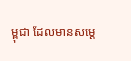ម្ពុជា ដែលមានសម្ដេ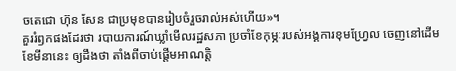ចតេជោ ហ៊ុន សែន ជាប្រមុខបានរៀបចំរួចរាល់អស់ហើយ»។
គួររំឭកផងដែរថា របាយការណ៍ឃ្លាំមើលរដ្ឋសភា ប្រចាំខែកុម្ភៈរបស់អង្គការខុមហ្វ្រែល ចេញនៅដើមខែមីនានេះ ឲ្យដឹងថា តាំងពីចាប់ផ្តើមអាណត្តិ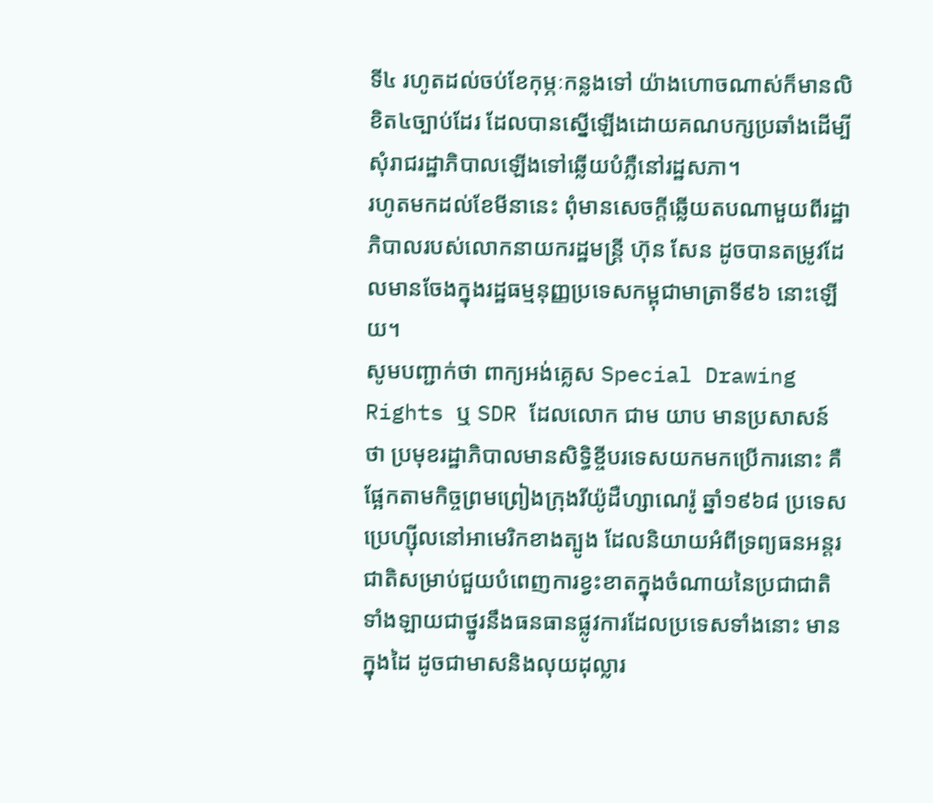ទី៤ រហូតដល់ចប់ខែកុម្ភៈកន្លងទៅ យ៉ាងហោចណាស់ក៏មានលិខិត៤ច្បាប់ដែរ ដែលបានស្នើឡើងដោយគណបក្សប្រឆាំងដើម្បីសុំរាជរដ្ឋាភិបាលឡើងទៅឆ្លើយបំភ្លឺនៅរដ្ឋសភា។
រហូតមកដល់ខែមីនានេះ ពុំមានសេចក្តីឆ្លើយតបណាមួយពីរដ្ឋាភិបាលរបស់លោកនាយករដ្ឋមន្រ្តី ហ៊ុន សែន ដូចបានតម្រូវដែលមានចែងក្នុងរដ្ឋធម្មនុញ្ញប្រទេសកម្ពុជាមាត្រាទី៩៦ នោះឡើយ។
សូមបញ្ជាក់ថា ពាក្យអង់គ្លេស Special Drawing Rights ឬ SDR ដែលលោក ជាម យាប មានប្រសាសន៍ថា ប្រមុខរដ្ឋាភិបាលមានសិទ្ធិខ្ចីបរទេសយកមកប្រើការនោះ គឺផ្អែកតាមកិច្ចព្រមព្រៀងក្រុងរីយ៉ូដឺហ្សាណេរ៉ូ ឆ្នាំ១៩៦៨ ប្រទេសប្រេហ្ស៊ីលនៅអាមេរិកខាងត្បូង ដែលនិយាយអំពីទ្រព្យធនអន្តរជាតិសម្រាប់ជួយបំពេញការខ្វះខាតក្នុងចំណាយនៃប្រជាជាតិទាំងឡាយជាថ្នូរនឹងធនធានផ្លូវការដែលប្រទេសទាំងនោះ មានក្នុងដៃ ដូចជាមាសនិងលុយដុល្លារ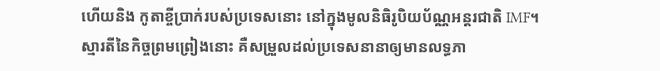ហើយនិង កូតាខ្ចីប្រាក់របស់ប្រទេសនោះ នៅក្នុងមូលនិធិរូបិយប័ណ្ណអន្តរជាតិ IMF។
ស្មារតីនៃកិច្ចព្រមព្រៀងនោះ គឺសម្រួលដល់ប្រទេសនានាឲ្យមានលទ្ធភា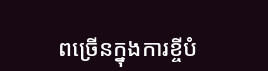ពច្រើនក្នុងការខ្ចីបំ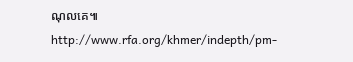ណុលគេ៕
http://www.rfa.org/khmer/indepth/pm-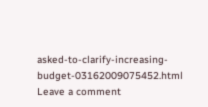asked-to-clarify-increasing-budget-03162009075452.html
Leave a comment